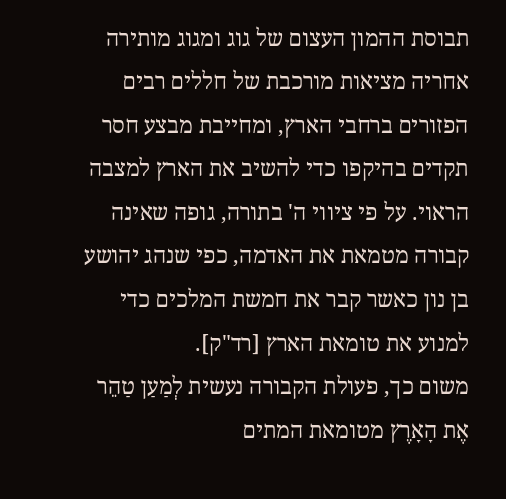תבוסת ההמון העצום של גוג ומגוג מותירה אחריה מציאות מורכבת של חללים רבים הפזורים ברחבי הארץ, ומחייבת מבצע חסר תקדים בהיקפו כדי להשיב את הארץ למצבה הראוי. על פי ציווי ה' בתורה, גופה שאינה קבורה מטמאת את האדמה, כפי שנהג יהושע בן נון כאשר קבר את חמשת המלכים כדי למנוע את טומאת הארץ [רד"ק].
משום כך, פעולת הקבורה נעשית לְמַעַן טַהֵר אֶת הָאָרֶץ מטומאת המתים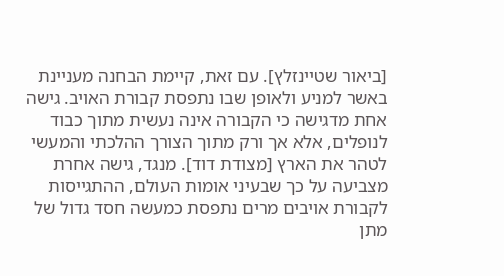[ביאור שטיינזלץ]. עם זאת, קיימת הבחנה מעניינת באשר למניע ולאופן שבו נתפסת קבורת האויב. גישה אחת מדגישה כי הקבורה אינה נעשית מתוך כבוד לנופלים, אלא אך ורק מתוך הצורך ההלכתי והמעשי לטהר את הארץ [מצודת דוד]. מנגד, גישה אחרת מצביעה על כך שבעיני אומות העולם, ההתגייסות לקבורת אויבים מרים נתפסת כמעשה חסד גדול של מתן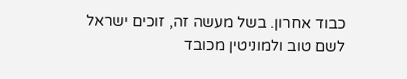כבוד אחרון. בשל מעשה זה, זוכים ישראל לשם טוב ולמוניטין מכובד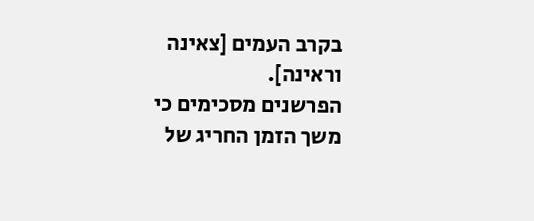בקרב העמים [צאינה וראינה].
הפרשנים מסכימים כי משך הזמן החריג של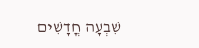שִׁבְעָה חֳדָשִׁים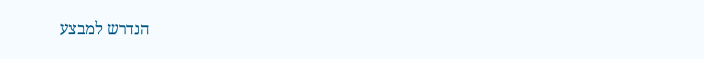הנדרש למבצע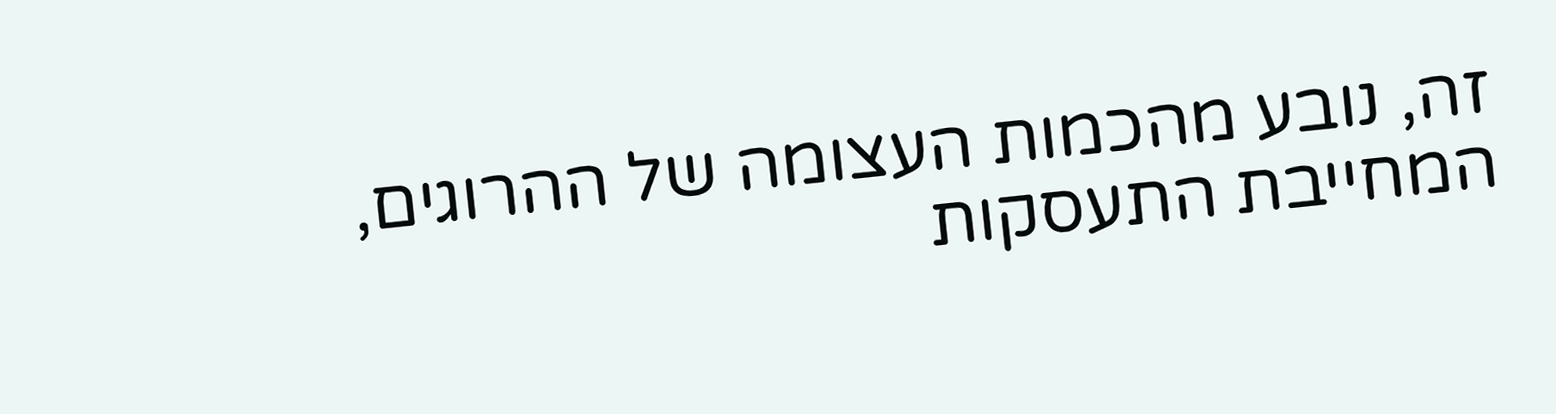זה, נובע מהכמות העצומה של ההרוגים, המחייבת התעסקות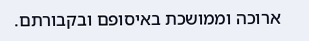ארוכה וממושכת באיסופם ובקבורתם.